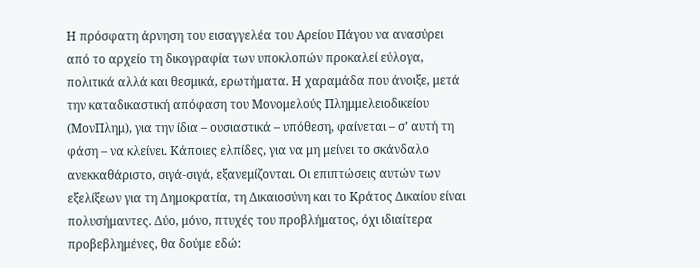Η πρόσφατη άρνηση του εισαγγελέα του Αρείου Πάγου να ανασύρει από το αρχείο τη δικογραφία των υποκλοπών προκαλεί εύλογα, πολιτικά αλλά και θεσμικά, ερωτήματα. Η χαραμάδα που άνοιξε, μετά την καταδικαστική απόφαση του Μονομελούς Πλημμελειοδικείου (ΜονΠλημ), για την ίδια – ουσιαστικά – υπόθεση, φαίνεται – σ’ αυτή τη φάση – να κλείνει. Κάποιες ελπίδες, για να μη μείνει το σκάνδαλο ανεκκαθάριστο, σιγά-σιγά, εξανεμίζονται. Οι επιπτώσεις αυτών των εξελίξεων για τη Δημοκρατία, τη Δικαιοσύνη και το Κράτος Δικαίου είναι πολυσήμαντες. Δύο, μόνο, πτυχές του προβλήματος, όχι ιδιαίτερα προβεβλημένες, θα δούμε εδώ: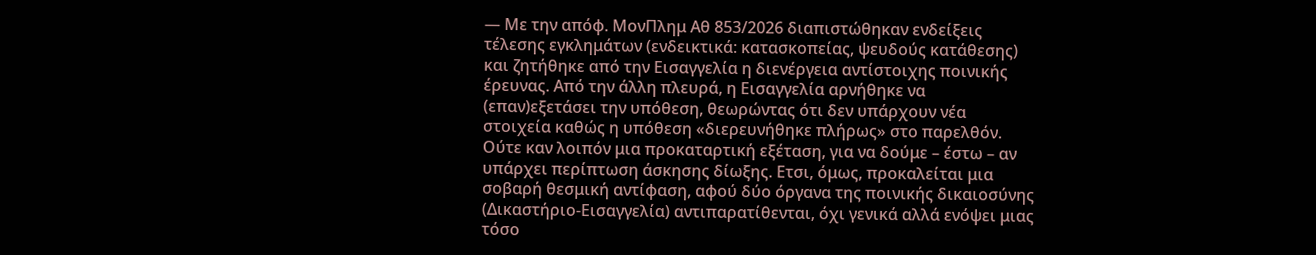— Με την απόφ. ΜονΠλημ Αθ 853/2026 διαπιστώθηκαν ενδείξεις τέλεσης εγκλημάτων (ενδεικτικά: κατασκοπείας, ψευδούς κατάθεσης) και ζητήθηκε από την Εισαγγελία η διενέργεια αντίστοιχης ποινικής έρευνας. Από την άλλη πλευρά, η Εισαγγελία αρνήθηκε να (επαν)εξετάσει την υπόθεση, θεωρώντας ότι δεν υπάρχουν νέα στοιχεία καθώς η υπόθεση «διερευνήθηκε πλήρως» στο παρελθόν. Ούτε καν λοιπόν μια προκαταρτική εξέταση, για να δούμε – έστω – αν υπάρχει περίπτωση άσκησης δίωξης. Ετσι, όμως, προκαλείται μια σοβαρή θεσμική αντίφαση, αφού δύο όργανα της ποινικής δικαιοσύνης (Δικαστήριο-Εισαγγελία) αντιπαρατίθενται, όχι γενικά αλλά ενόψει μιας τόσο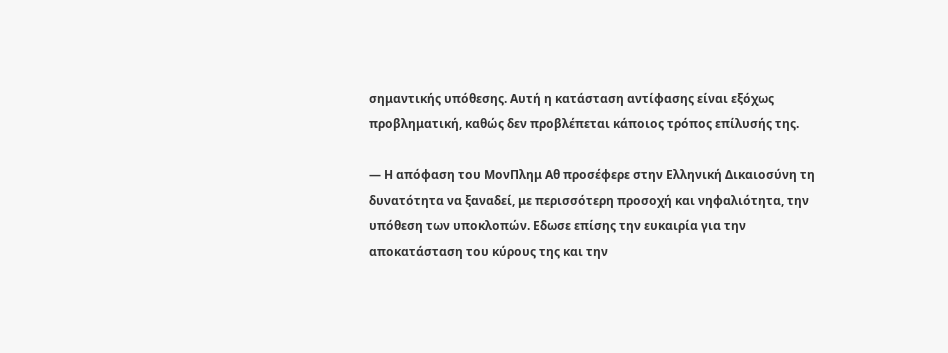σημαντικής υπόθεσης. Αυτή η κατάσταση αντίφασης είναι εξόχως προβληματική, καθώς δεν προβλέπεται κάποιος τρόπος επίλυσής της.

— Η απόφαση του ΜονΠλημ Αθ προσέφερε στην Ελληνική Δικαιοσύνη τη δυνατότητα να ξαναδεί, με περισσότερη προσοχή και νηφαλιότητα, την υπόθεση των υποκλοπών. Εδωσε επίσης την ευκαιρία για την αποκατάσταση του κύρους της και την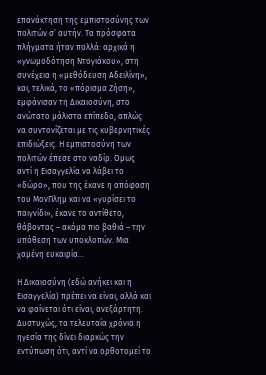επανάκτηση της εμπιστοσύνης των πολιτών σ’ αυτήν. Τα πρόσφατα πλήγματα ήταν πολλά: αρχικά η «γνωμοδότηση Ντογιάκου», στη συνέχεια η «μεθόδευση Αδειλίνη», και, τελικά, το «πόρισμα Ζήση», εμφάνισαν τη Δικαιοσύνη, στο ανώτατο μάλιστα επίπεδο, απλώς να συντονίζεται με τις κυβερνητικές επιδιώξεις. Η εμπιστοσύνη των πολιτών έπεσε στο ναδίρ. Ομως αντί η Εισαγγελία να λάβει το «δώρο», που της έκανε η απόφαση του ΜονΠλημ και να «γυρίσει το παιγνίδι», έκανε το αντίθετο, θάβοντας – ακόμα πιο βαθιά – την υπόθεση των υποκλοπών. Μια χαμένη ευκαιρία…

Η Δικαιοσύνη (εδώ ανήκει και η Εισαγγελία) πρέπει να είναι, αλλά και να φαίνεται ότι είναι, ανεξάρτητη. Δυστυχώς, τα τελευταία χρόνια η ηγεσία της δίνει διαρκώς την εντύπωση ότι, αντί να ορθοτομεί το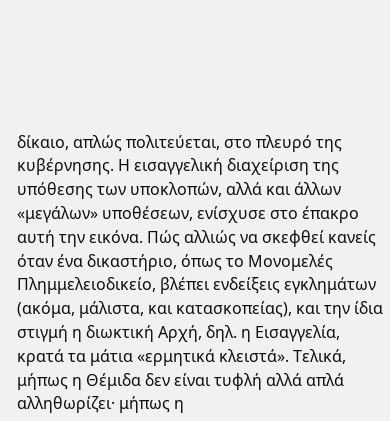δίκαιο, απλώς πολιτεύεται, στο πλευρό της κυβέρνησης. Η εισαγγελική διαχείριση της υπόθεσης των υποκλοπών, αλλά και άλλων «μεγάλων» υποθέσεων, ενίσχυσε στο έπακρο αυτή την εικόνα. Πώς αλλιώς να σκεφθεί κανείς όταν ένα δικαστήριο, όπως το Μονομελές Πλημμελειοδικείο, βλέπει ενδείξεις εγκλημάτων (ακόμα, μάλιστα, και κατασκοπείας), και την ίδια στιγμή η διωκτική Αρχή, δηλ. η Εισαγγελία, κρατά τα μάτια «ερμητικά κλειστά». Τελικά, μήπως η Θέμιδα δεν είναι τυφλή αλλά απλά αλληθωρίζει· μήπως η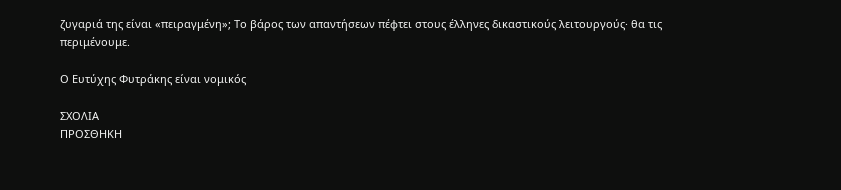ζυγαριά της είναι «πειραγμένη»; Το βάρος των απαντήσεων πέφτει στους έλληνες δικαστικούς λειτουργούς· θα τις περιμένουμε.

Ο Ευτύχης Φυτράκης είναι νομικός

ΣΧΟΛΙΑ
ΠΡΟΣΘΗΚΗ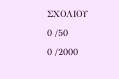ΣΧΟΛΙΟΥ
0 /50
0 /2000